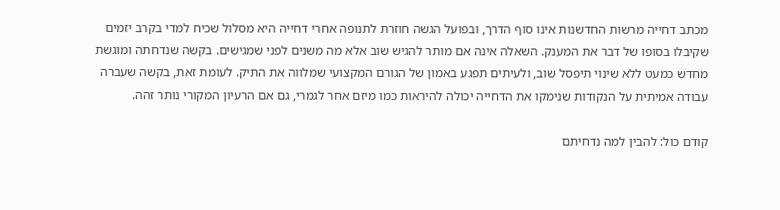מכתב דחייה מרשות החדשנות אינו סוף הדרך, ובפועל הגשה חוזרת לתנופה אחרי דחייה היא מסלול שכיח למדי בקרב יזמים שקיבלו בסופו של דבר את המענק. השאלה אינה אם מותר להגיש שוב אלא מה משנים לפני שמגישים. בקשה שנדחתה ומוגשת מחדש כמעט ללא שינוי תיפסל שוב, ולעיתים תפגע באמון של הגורם המקצועי שמלווה את התיק. לעומת זאת, בקשה שעברה עבודה אמיתית על הנקודות שנימקו את הדחייה יכולה להיראות כמו מיזם אחר לגמרי, גם אם הרעיון המקורי נותר זהה.

קודם כול: להבין למה נדחיתם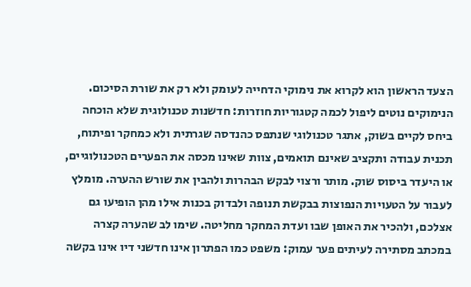הצעד הראשון הוא לקרוא את נימוקי הדחייה לעומק ולא רק את שורת הסיכום. הנימוקים נוטים ליפול לכמה קטגוריות חוזרות: חדשנות טכנולוגית שלא הוכחה ביחס לקיים בשוק, אתגר טכנולוגי שנתפס כהנדסה שגרתית ולא כמחקר ופיתוח, תכנית עבודה ותקציב שאינם תואמים, צוות שאינו מכסה את הפערים הטכנולוגיים, או היעדר ביסוס שוק. מותר ורצוי לבקש הבהרות ולהבין את שורש ההערה. מומלץ לעבור על הטעויות הנפוצות בבקשת תנופה ולבדוק בכנות אילו מהן הופיעו גם אצלכם, ולהכיר את האופן שבו ועדת המחקר מחליטה. שימו לב שהערה קצרה במכתב מסתירה לעיתים פער עמוק: משפט כמו הפתרון אינו חדשני דיו אינו בקשה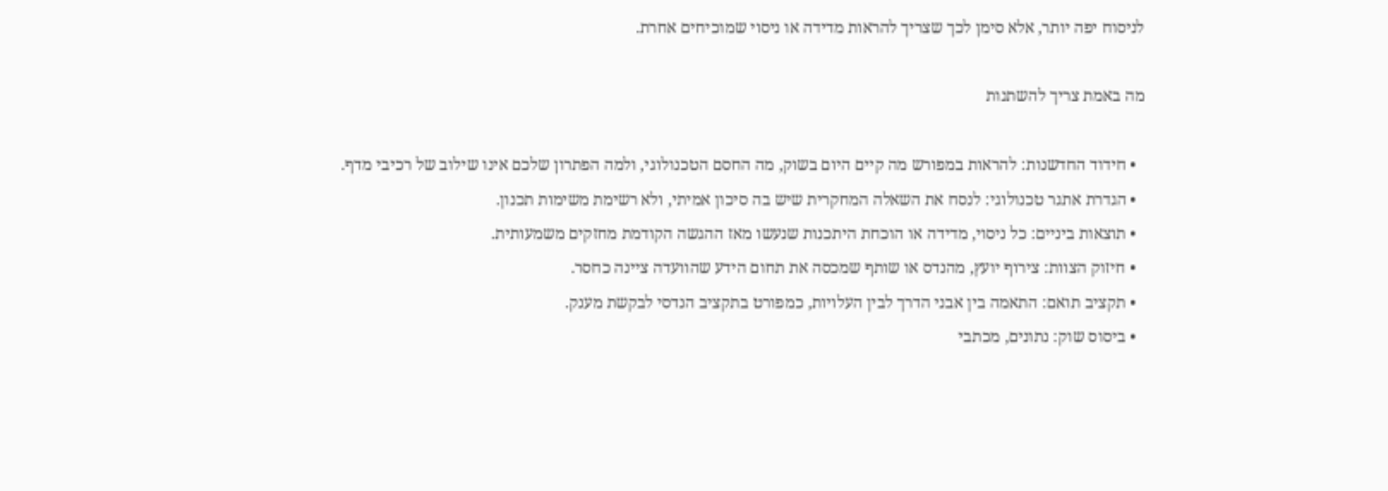לניסוח יפה יותר, אלא סימן לכך שצריך להראות מדידה או ניסוי שמוכיחים אחרת.

מה באמת צריך להשתנות

  • חידוד החדשנות: להראות במפורש מה קיים היום בשוק, מה החסם הטכנולוגי, ולמה הפתרון שלכם אינו שילוב של רכיבי מדף.
  • הגדרת אתגר טכנולוגי: לנסח את השאלה המחקרית שיש בה סיכון אמיתי, ולא רשימת משימות תכנון.
  • תוצאות ביניים: כל ניסוי, מדידה או הוכחת היתכנות שנעשו מאז ההגשה הקודמת מחזקים משמעותית.
  • חיזוק הצוות: צירוף יועץ, מהנדס או שותף שמכסה את תחום הידע שהוועדה ציינה כחסר.
  • תקציב תואם: התאמה בין אבני הדרך לבין העלויות, כמפורט בתקציב הנדסי לבקשת מענק.
  • ביסוס שוק: נתונים, מכתבי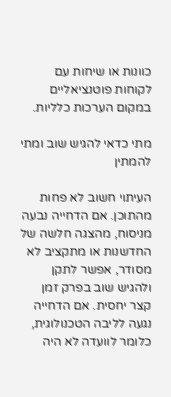כוונות או שיחות עם לקוחות פוטנציאליים במקום הערכות כלליות.

מתי כדאי להגיש שוב ומתי להמתין

העיתוי חשוב לא פחות מהתוכן. אם הדחייה נבעה מניסוח, מהצגה חלשה של החדשנות או מתקציב לא מסודר, אפשר לתקן ולהגיש שוב בפרק זמן קצר יחסית. אם הדחייה נגעה לליבה הטכנולוגית, כלומר לוועדה לא היה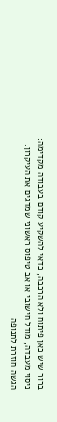ברור שיש כאן פיתוח ולא הרכבה, כדאי להשקיע קודם בעבודה מקדימה: ניסוי מעבדה, מודל חישובי או אב טיפוס ראשוני שמדגים את העיקרון. הגשה חוזרת לתנופה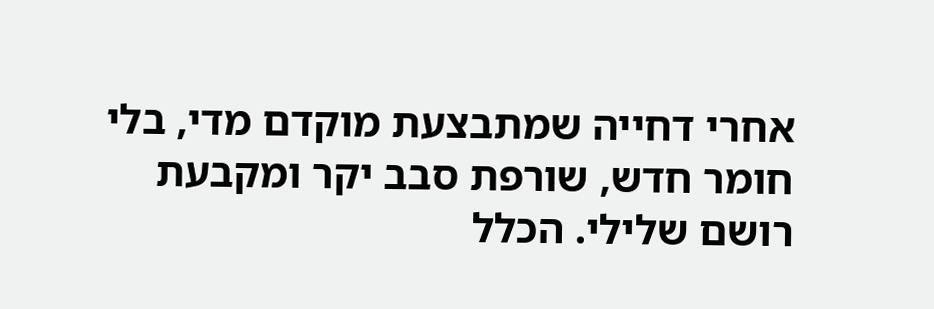אחרי דחייה שמתבצעת מוקדם מדי, בלי חומר חדש, שורפת סבב יקר ומקבעת רושם שלילי. הכלל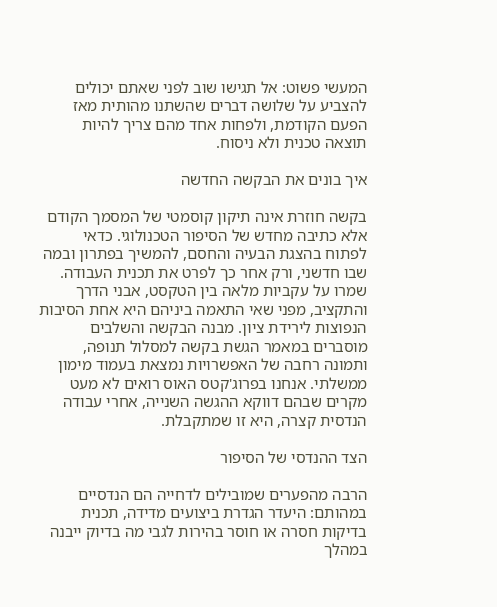המעשי פשוט: אל תגישו שוב לפני שאתם יכולים להצביע על שלושה דברים שהשתנו מהותית מאז הפעם הקודמת, ולפחות אחד מהם צריך להיות תוצאה טכנית ולא ניסוח.

איך בונים את הבקשה החדשה

בקשה חוזרת אינה תיקון קוסמטי של המסמך הקודם אלא כתיבה מחדש של הסיפור הטכנולוגי. כדאי לפתוח בהצגת הבעיה והחסם, להמשיך בפתרון ובמה שבו חדשני, ורק אחר כך לפרט את תכנית העבודה. שמרו על עקביות מלאה בין הטקסט, אבני הדרך והתקציב, מפני שאי התאמה ביניהם היא אחת הסיבות הנפוצות לירידת ציון. מבנה הבקשה והשלבים מוסברים במאמר הגשת בקשה למסלול תנופה, ותמונה רחבה של האפשרויות נמצאת בעמוד מימון ממשלתי. אנחנו בפרוג'קטס האוס רואים לא מעט מקרים שבהם דווקא ההגשה השנייה, אחרי עבודה הנדסית קצרה, היא זו שמתקבלת.

הצד ההנדסי של הסיפור

הרבה מהפערים שמובילים לדחייה הם הנדסיים במהותם: היעדר הגדרת ביצועים מדידה, תכנית בדיקות חסרה או חוסר בהירות לגבי מה בדיוק ייבנה במהלך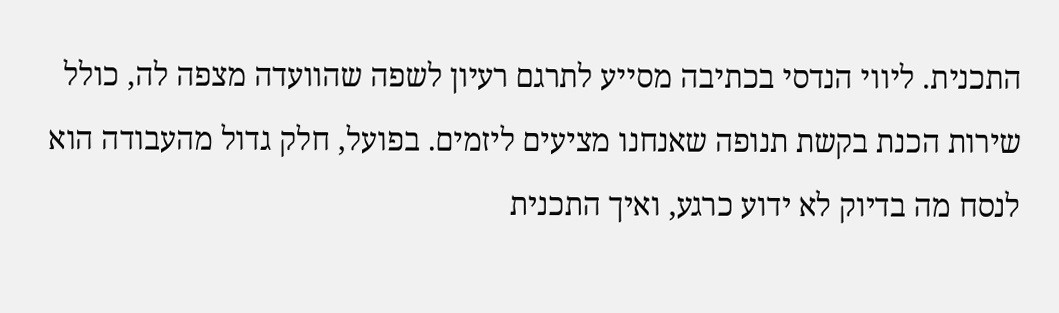התכנית. ליווי הנדסי בכתיבה מסייע לתרגם רעיון לשפה שהוועדה מצפה לה, כולל שירות הכנת בקשת תנופה שאנחנו מציעים ליזמים. בפועל, חלק גדול מהעבודה הוא לנסח מה בדיוק לא ידוע כרגע, ואיך התכנית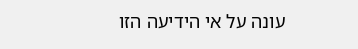עונה על אי הידיעה הזו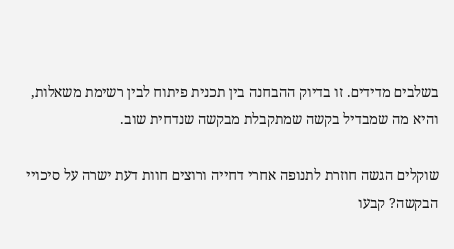בשלבים מדידים. זו בדיוק ההבחנה בין תכנית פיתוח לבין רשימת משאלות, והיא מה שמבדיל בקשה שמתקבלת מבקשה שנדחית שוב.

שוקלים הגשה חוזרת לתנופה אחרי דחייה ורוצים חוות דעת ישרה על סיכויי הבקשה? קבעו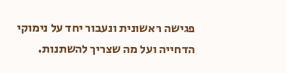פגישה ראשונית ונעבור יחד על נימוקי הדחייה ועל מה שצריך להשתנות.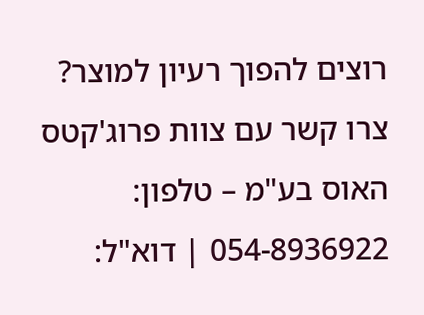רוצים להפוך רעיון למוצר? צרו קשר עם צוות פרוג'קטס האוס בע"מ – טלפון: 054-8936922 | דוא"ל: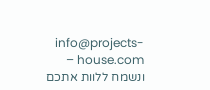info@projects-house.com – ונשמח ללוות אתכם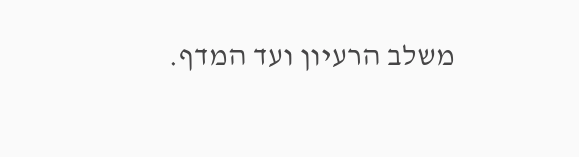משלב הרעיון ועד המדף.